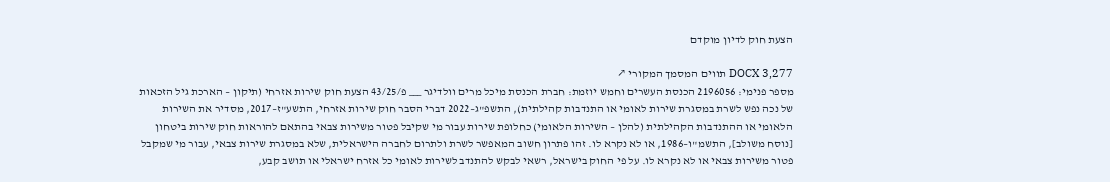הצעת חוק לדיון מוקדם

DOCX 3,277 תווים המסמך המקורי ↗
מספר פנימי: 2196056 הכנסת העשרים וחמש יוזמת: חברת הכנסת מיכל מרים וולדיגר ___ פ/43/25 הצעת חוק שירות אזרחי (תיקון – הארכת גיל הזכאות של נכה נפש לשרת במסגרת שירות לאומי או התנדבות קהילתית), התשפ"ג–2022 דברי הסבר חוק שירות אזרחי, התשע"ז–2017, מסדיר את השירות הלאומי או ההתנדבות הקהילתית (להלן – השירות הלאומי) כחלופת שירות עבור מי שקיבל פטור משירות צבאי בהתאם להוראות חוק שירות ביטחון [נוסח משולב], התשמ"ו–1986, או לא נקרא לו. זהו פתרון חשוב המאפשר לשרת ולתרום לחברה הישראלית, שלא במסגרת שירות צבאי, עבור מי שמקבל פטור משירות צבאי או לא נקרא לו. על פי החוק בישראל, רשאי לבקש להתנדב לשירות לאומי כל אזרח ישראלי או תושב קבע,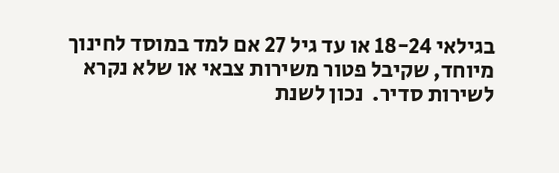בגילאי 18-24 או עד גיל 27 אם למד במוסד לחינוך מיוחד, שקיבל פטור משירות צבאי או שלא נקרא לשירות סדיר.  נכון לשנת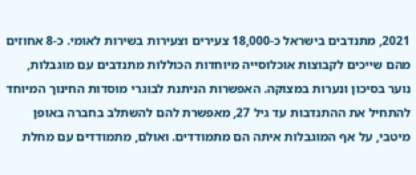2021, מתנדבים בישראל כ-18,000 צעירים וצעירות בשירות לאומי. כ-8 אחוזים מהם שייכים לקבוצות אוכלוסייה מיוחדות הכוללות מתנדבים עם מוגבלות, נוער בסיכון ונערות במצוקה. האפשרות הניתנת לבוגרי מוסדות החינוך המיוחד להתחיל את ההתנדבות עד גיל 27, מאפשרת להם להשתלב בחברה באופן מיטבי, על אף המוגבלות איתה הם מתמודדים. ואולם, מתמודדים עם מחלת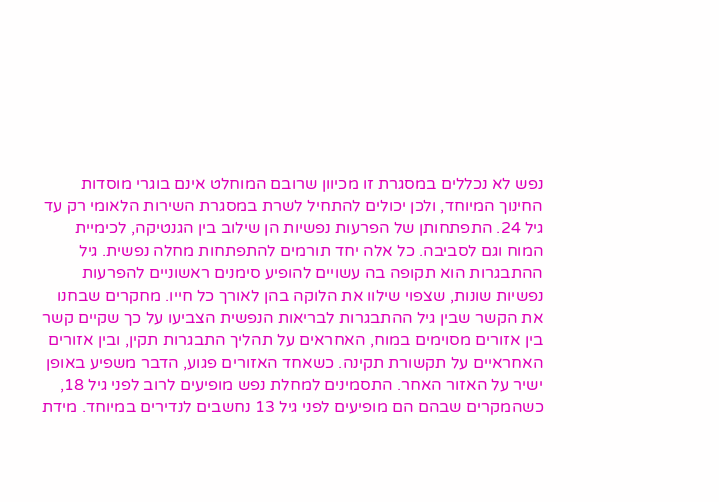נפש לא נכללים במסגרת זו מכיוון שרובם המוחלט אינם בוגרי מוסדות החינוך המיוחד, ולכן יכולים להתחיל לשרת במסגרת השירות הלאומי רק עד גיל 24. התפתחותן של הפרעות נפשיות הן שילוב בין הגנטיקה, לכימיית המוח וגם לסביבה. כל אלה יחד תורמים להתפתחות מחלה נפשית. גיל ההתבגרות הוא תקופה בה עשויים להופיע סימנים ראשוניים להפרעות נפשיות שונות, שצפוי שילוו את הלוקה בהן לאורך כל חייו. מחקרים שבחנו את הקשר שבין גיל ההתבגרות לבריאות הנפשית הצביעו על כך שקיים קשר בין אזורים מסוימים במוח, האחראים על תהליך התבגרות תקין, ובין אזורים האחראיים על תקשורת תקינה. כשאחד האזורים פגוע, הדבר משפיע באופן ישיר על האזור האחר. התסמינים למחלת נפש מופיעים לרוב לפני גיל 18, כשהמקרים שבהם הם מופיעים לפני גיל 13 נחשבים לנדירים במיוחד. מידת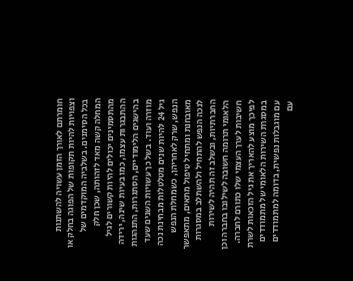חומרתם לאורך הזמן עשויה להשתנות וצפויות להיות תקופות של הפוגה בחלק או בכל הסימנים. בשלביה המוקדמים של המחלה קשה מאד לזהותה, שכן חלק מהתסמינים יכולים להיות קשורים לגיל ההתבגרות עצמו, כמו בעיות שינה, ירידה בהישגים הלימודיים, הסתגרות, התנהגות מוזרה ועוד. בשל כך עשויות השנים שעד גיל 24 להיות שנים מטלטלות מבחינת נכה הנפש, שרק לאחריהן, כשמחלת הנפש מאובחנת ומתחיל טיפול מתאים, מתאפשר לנכה הנפש להתחיל ולהשתלב במסגרות החברתיות, ובשלב זה תהיה לשירות הלאומי תרומה חשובה לשילובו בחברה וכן חשיבות לערך העצמי שלו כתורם לחברה. לפיכך מוצע להאריך את גיל הזכאות לשרת במסגרת השירות הלאומי של מתמודדים עם מוגבלות נפשית, בדומה למתמודדים עם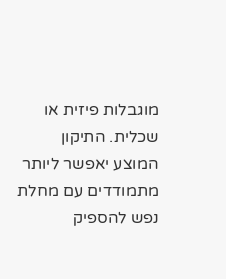מוגבלות פיזית או שכלית. התיקון המוצע יאפשר ליותר מתמודדים עם מחלת נפש להספיק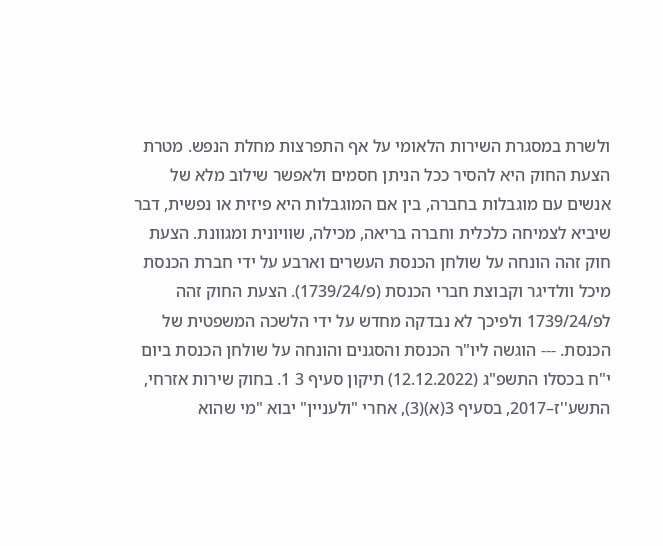ולשרת במסגרת השירות הלאומי על אף התפרצות מחלת הנפש. מטרת הצעת החוק היא להסיר ככל הניתן חסמים ולאפשר שילוב מלא של אנשים עם מוגבלות בחברה, בין אם המוגבלות היא פיזית או נפשית, דבר שיביא לצמיחה כלכלית וחברה בריאה, מכילה, שוויונית ומגוונת. הצעת חוק זהה הונחה על שולחן הכנסת העשרים וארבע על ידי חברת הכנסת מיכל וולדיגר וקבוצת חברי הכנסת (פ/1739/24). הצעת החוק זהה לפ/1739/24 ולפיכך לא נבדקה מחדש על ידי הלשכה המשפטית של הכנסת. --- הוגשה ליו"ר הכנסת והסגנים והונחה על שולחן הכנסת ביום י"ח בכסלו התשפ"ג (12.12.2022) תיקון סעיף 3 1. בחוק שירות אזרחי, התשע''ז–2017, בסעיף 3(א)(3), אחרי "ולעניין" יבוא "מי שהוא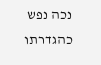נכה נפש כהגדרתו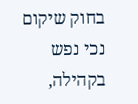בחוק שיקום נכי נפש בקהילה,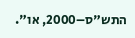התש"ס–2000, או".